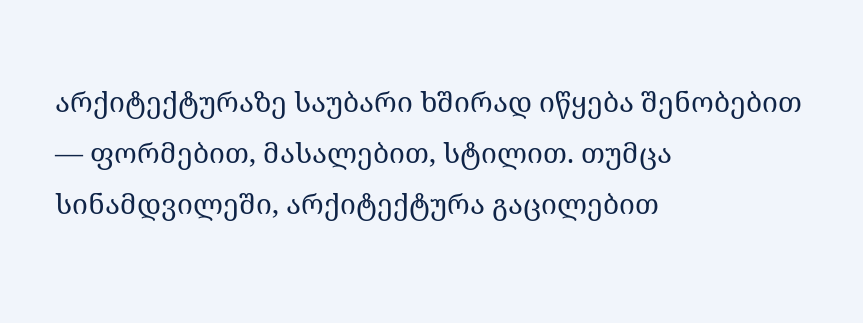არქიტექტურაზე საუბარი ხშირად იწყება შენობებით — ფორმებით, მასალებით, სტილით. თუმცა სინამდვილეში, არქიტექტურა გაცილებით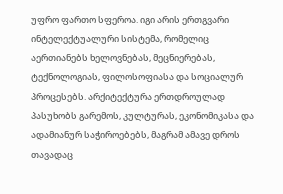უფრო ფართო სფეროა. იგი არის ერთგვარი ინტელექტუალური სისტემა, რომელიც აერთიანებს ხელოვნებას, მეცნიერებას, ტექნოლოგიას, ფილოსოფიასა და სოციალურ პროცესებს. არქიტექტურა ერთდროულად პასუხობს გარემოს, კულტურას, ეკონომიკასა და ადამიანურ საჭიროებებს, მაგრამ ამავე დროს თავადაც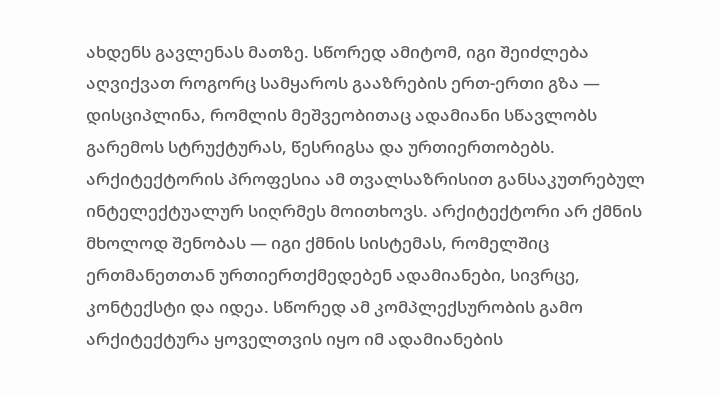ახდენს გავლენას მათზე. სწორედ ამიტომ, იგი შეიძლება აღვიქვათ როგორც სამყაროს გააზრების ერთ-ერთი გზა — დისციპლინა, რომლის მეშვეობითაც ადამიანი სწავლობს გარემოს სტრუქტურას, წესრიგსა და ურთიერთობებს.
არქიტექტორის პროფესია ამ თვალსაზრისით განსაკუთრებულ ინტელექტუალურ სიღრმეს მოითხოვს. არქიტექტორი არ ქმნის მხოლოდ შენობას — იგი ქმნის სისტემას, რომელშიც ერთმანეთთან ურთიერთქმედებენ ადამიანები, სივრცე, კონტექსტი და იდეა. სწორედ ამ კომპლექსურობის გამო არქიტექტურა ყოველთვის იყო იმ ადამიანების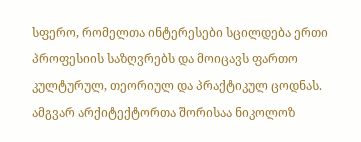სფერო, რომელთა ინტერესები სცილდება ერთი პროფესიის საზღვრებს და მოიცავს ფართო კულტურულ, თეორიულ და პრაქტიკულ ცოდნას.
ამგვარ არქიტექტორთა შორისაა ნიკოლოზ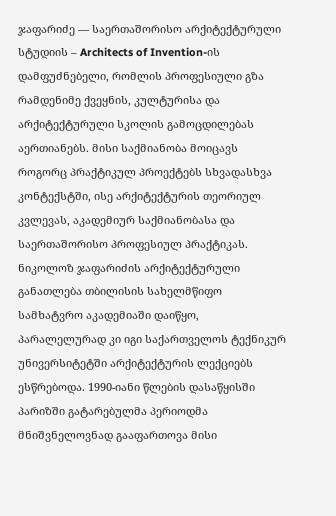ჯაფარიძე — საერთაშორისო არქიტექტურული სტუდიის – Architects of Invention-ის დამფუძნებელი, რომლის პროფესიული გზა რამდენიმე ქვეყნის, კულტურისა და არქიტექტურული სკოლის გამოცდილებას აერთიანებს. მისი საქმიანობა მოიცავს როგორც პრაქტიკულ პროექტებს სხვადასხვა კონტექსტში, ისე არქიტექტურის თეორიულ კვლევას, აკადემიურ საქმიანობასა და საერთაშორისო პროფესიულ პრაქტიკას.
ნიკოლოზ ჯაფარიძის არქიტექტურული განათლება თბილისის სახელმწიფო სამხატვრო აკადემიაში დაიწყო, პარალელურად კი იგი საქართველოს ტექნიკურ უნივერსიტეტში არქიტექტურის ლექციებს ესწრებოდა. 1990-იანი წლების დასაწყისში პარიზში გატარებულმა პერიოდმა მნიშვნელოვნად გააფართოვა მისი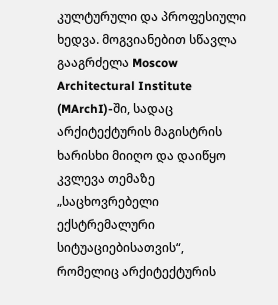კულტურული და პროფესიული ხედვა. მოგვიანებით სწავლა გააგრძელა Moscow Architectural Institute (MArchI)-ში, სადაც არქიტექტურის მაგისტრის ხარისხი მიიღო და დაიწყო კვლევა თემაზე „საცხოვრებელი ექსტრემალური სიტუაციებისათვის“, რომელიც არქიტექტურის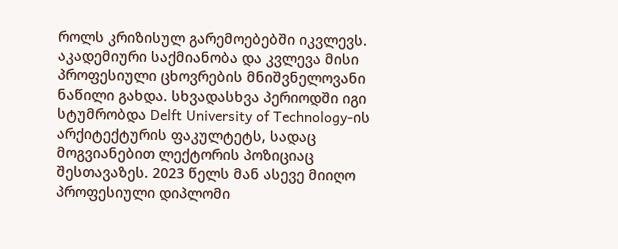როლს კრიზისულ გარემოებებში იკვლევს.
აკადემიური საქმიანობა და კვლევა მისი პროფესიული ცხოვრების მნიშვნელოვანი ნაწილი გახდა. სხვადასხვა პერიოდში იგი სტუმრობდა Delft University of Technology-ის არქიტექტურის ფაკულტეტს, სადაც მოგვიანებით ლექტორის პოზიციაც შესთავაზეს. 2023 წელს მან ასევე მიიღო პროფესიული დიპლომი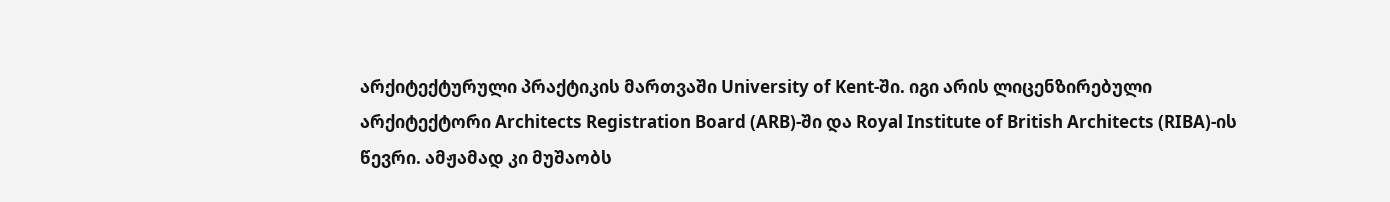არქიტექტურული პრაქტიკის მართვაში University of Kent-ში. იგი არის ლიცენზირებული არქიტექტორი Architects Registration Board (ARB)-ში და Royal Institute of British Architects (RIBA)-ის წევრი. ამჟამად კი მუშაობს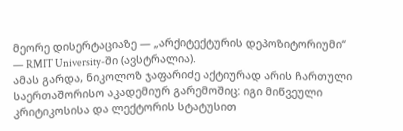მეორე დისერტაციაზე — „არქიტექტურის დეპოზიტორიუმი“ — RMIT University-ში (ავსტრალია).
ამას გარდა, ნიკოლოზ ჯაფარიძე აქტიურად არის ჩართული საერთაშორისო აკადემიურ გარემოშიც: იგი მიწვეული კრიტიკოსისა და ლექტორის სტატუსით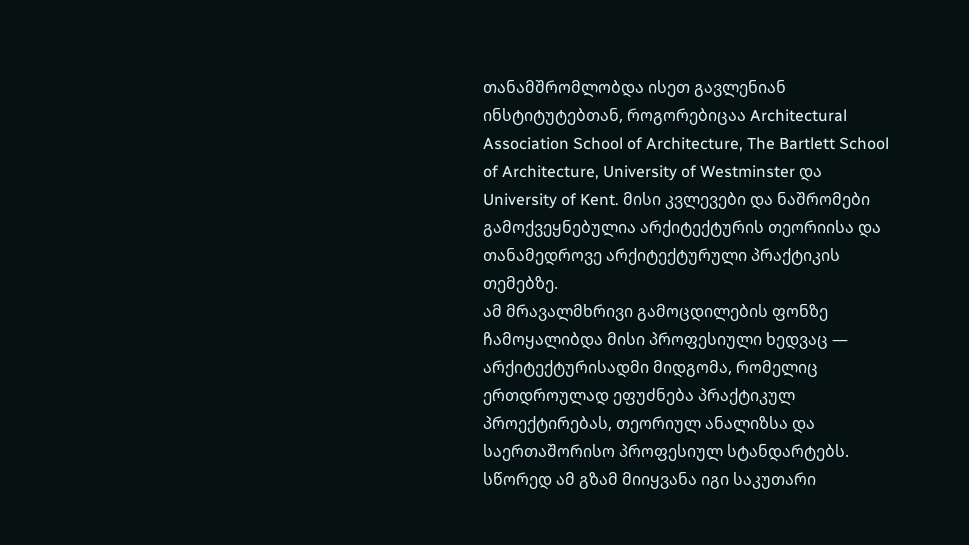თანამშრომლობდა ისეთ გავლენიან ინსტიტუტებთან, როგორებიცაა Architectural Association School of Architecture, The Bartlett School of Architecture, University of Westminster და University of Kent. მისი კვლევები და ნაშრომები გამოქვეყნებულია არქიტექტურის თეორიისა და თანამედროვე არქიტექტურული პრაქტიკის თემებზე.
ამ მრავალმხრივი გამოცდილების ფონზე ჩამოყალიბდა მისი პროფესიული ხედვაც — არქიტექტურისადმი მიდგომა, რომელიც ერთდროულად ეფუძნება პრაქტიკულ პროექტირებას, თეორიულ ანალიზსა და საერთაშორისო პროფესიულ სტანდარტებს. სწორედ ამ გზამ მიიყვანა იგი საკუთარი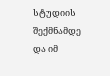სტუდიის შექმნამდე და იმ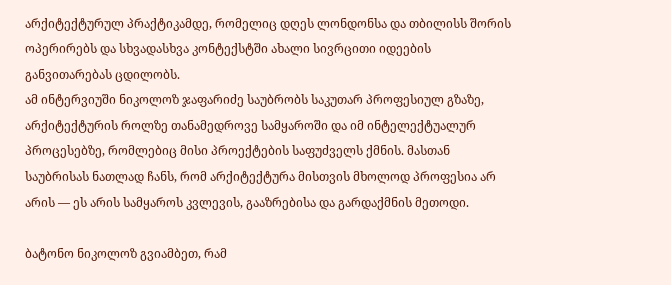არქიტექტურულ პრაქტიკამდე, რომელიც დღეს ლონდონსა და თბილისს შორის ოპერირებს და სხვადასხვა კონტექსტში ახალი სივრცითი იდეების განვითარებას ცდილობს.
ამ ინტერვიუში ნიკოლოზ ჯაფარიძე საუბრობს საკუთარ პროფესიულ გზაზე, არქიტექტურის როლზე თანამედროვე სამყაროში და იმ ინტელექტუალურ პროცესებზე, რომლებიც მისი პროექტების საფუძველს ქმნის. მასთან საუბრისას ნათლად ჩანს, რომ არქიტექტურა მისთვის მხოლოდ პროფესია არ არის — ეს არის სამყაროს კვლევის, გააზრებისა და გარდაქმნის მეთოდი.

ბატონო ნიკოლოზ გვიამბეთ, რამ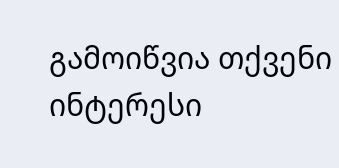გამოიწვია თქვენი ინტერესი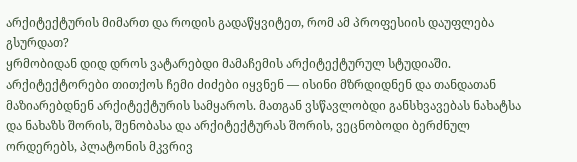არქიტექტურის მიმართ და როდის გადაწყვიტეთ, რომ ამ პროფესიის დაუფლება გსურდათ?
ყრმობიდან დიდ დროს ვატარებდი მამაჩემის არქიტექტურულ სტუდიაში. არქიტექტორები თითქოს ჩემი ძიძები იყვნენ — ისინი მზრდიდნენ და თანდათან მაზიარებდნენ არქიტექტურის სამყაროს. მათგან ვსწავლობდი განსხვავებას ნახატსა და ნახაზს შორის, შენობასა და არქიტექტურას შორის, ვეცნობოდი ბერძნულ ორდერებს, პლატონის მკვრივ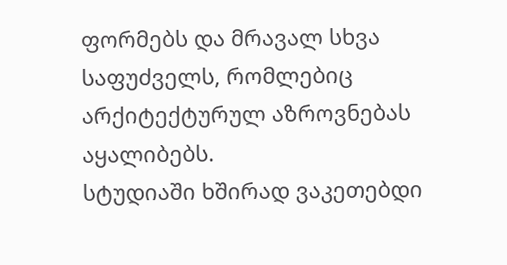ფორმებს და მრავალ სხვა საფუძველს, რომლებიც არქიტექტურულ აზროვნებას აყალიბებს.
სტუდიაში ხშირად ვაკეთებდი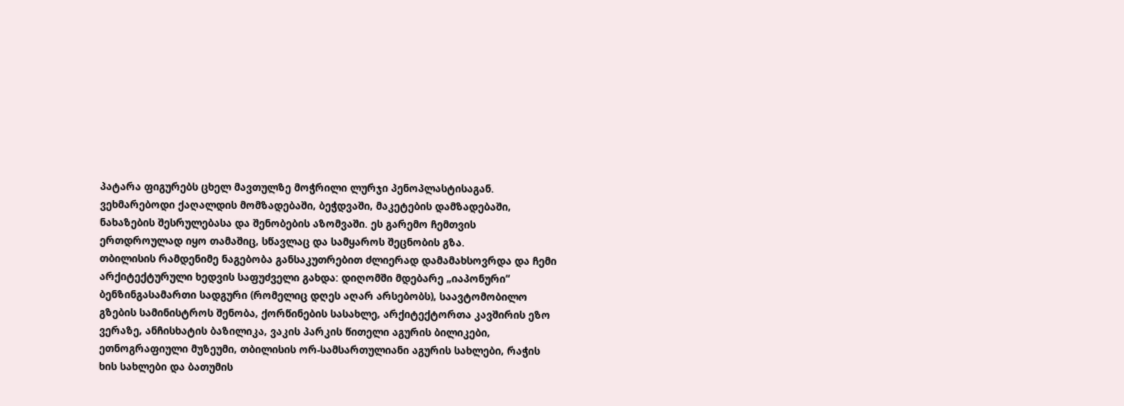პატარა ფიგურებს ცხელ მავთულზე მოჭრილი ლურჯი პენოპლასტისაგან. ვეხმარებოდი ქაღალდის მომზადებაში, ბეჭდვაში, მაკეტების დამზადებაში, ნახაზების შესრულებასა და შენობების აზომვაში. ეს გარემო ჩემთვის ერთდროულად იყო თამაშიც, სწავლაც და სამყაროს შეცნობის გზა.
თბილისის რამდენიმე ნაგებობა განსაკუთრებით ძლიერად დამამახსოვრდა და ჩემი არქიტექტურული ხედვის საფუძველი გახდა: დიღომში მდებარე „იაპონური“ ბენზინგასამართი სადგური (რომელიც დღეს აღარ არსებობს), საავტომობილო გზების სამინისტროს შენობა, ქორწინების სასახლე, არქიტექტორთა კავშირის ეზო ვერაზე, ანჩისხატის ბაზილიკა, ვაკის პარკის წითელი აგურის ბილიკები, ეთნოგრაფიული მუზეუმი, თბილისის ორ-სამსართულიანი აგურის სახლები, რაჭის ხის სახლები და ბათუმის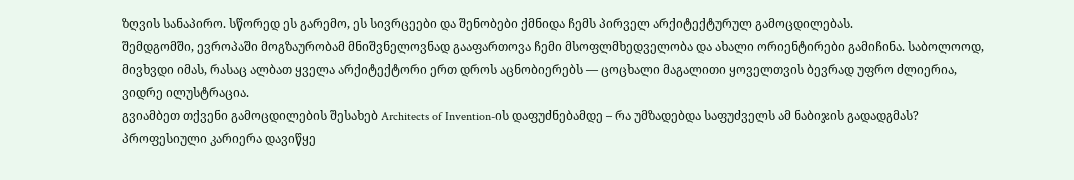ზღვის სანაპირო. სწორედ ეს გარემო, ეს სივრცეები და შენობები ქმნიდა ჩემს პირველ არქიტექტურულ გამოცდილებას.
შემდგომში, ევროპაში მოგზაურობამ მნიშვნელოვნად გააფართოვა ჩემი მსოფლმხედველობა და ახალი ორიენტირები გამიჩინა. საბოლოოდ, მივხვდი იმას, რასაც ალბათ ყველა არქიტექტორი ერთ დროს აცნობიერებს — ცოცხალი მაგალითი ყოველთვის ბევრად უფრო ძლიერია, ვიდრე ილუსტრაცია.
გვიამბეთ თქვენი გამოცდილების შესახებ Architects of Invention-ის დაფუძნებამდე – რა უმზადებდა საფუძველს ამ ნაბიჯის გადადგმას?
პროფესიული კარიერა დავიწყე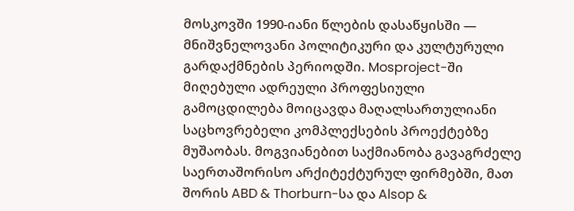მოსკოვში 1990-იანი წლების დასაწყისში — მნიშვნელოვანი პოლიტიკური და კულტურული გარდაქმნების პერიოდში. Mosproject-ში მიღებული ადრეული პროფესიული გამოცდილება მოიცავდა მაღალსართულიანი საცხოვრებელი კომპლექსების პროექტებზე მუშაობას. მოგვიანებით საქმიანობა გავაგრძელე საერთაშორისო არქიტექტურულ ფირმებში, მათ შორის ABD & Thorburn-სა და Alsop &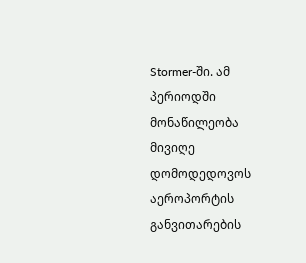Stormer-ში. ამ პერიოდში მონაწილეობა მივიღე დომოდედოვოს აეროპორტის განვითარების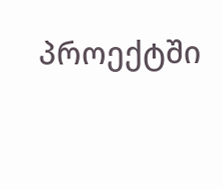პროექტში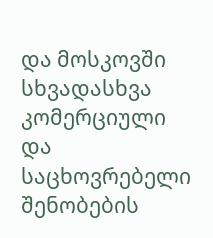და მოსკოვში სხვადასხვა კომერციული და საცხოვრებელი შენობების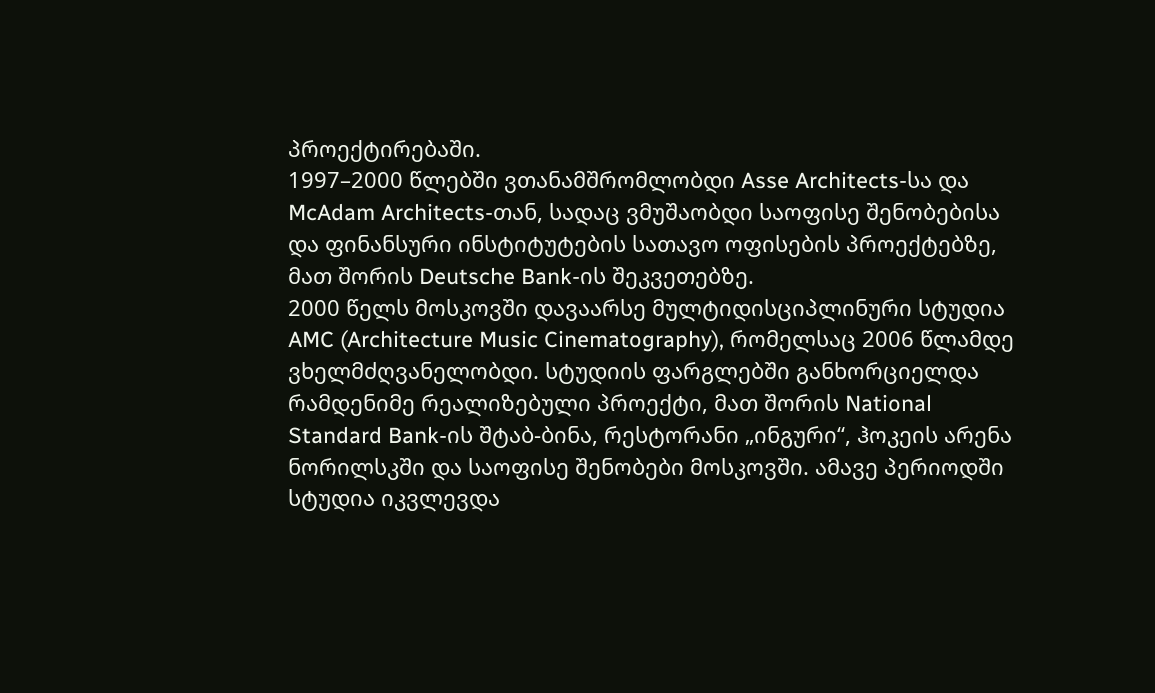პროექტირებაში.
1997–2000 წლებში ვთანამშრომლობდი Asse Architects-სა და McAdam Architects-თან, სადაც ვმუშაობდი საოფისე შენობებისა და ფინანსური ინსტიტუტების სათავო ოფისების პროექტებზე, მათ შორის Deutsche Bank-ის შეკვეთებზე.
2000 წელს მოსკოვში დავაარსე მულტიდისციპლინური სტუდია AMC (Architecture Music Cinematography), რომელსაც 2006 წლამდე ვხელმძღვანელობდი. სტუდიის ფარგლებში განხორციელდა რამდენიმე რეალიზებული პროექტი, მათ შორის National Standard Bank-ის შტაბ-ბინა, რესტორანი „ინგური“, ჰოკეის არენა ნორილსკში და საოფისე შენობები მოსკოვში. ამავე პერიოდში სტუდია იკვლევდა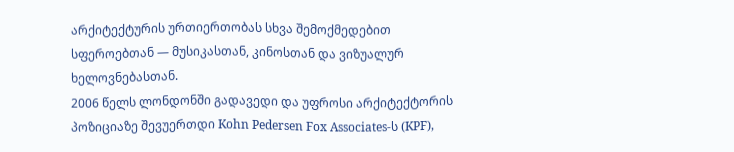არქიტექტურის ურთიერთობას სხვა შემოქმედებით სფეროებთან — მუსიკასთან, კინოსთან და ვიზუალურ ხელოვნებასთან.
2006 წელს ლონდონში გადავედი და უფროსი არქიტექტორის პოზიციაზე შევუერთდი Kohn Pedersen Fox Associates-ს (KPF),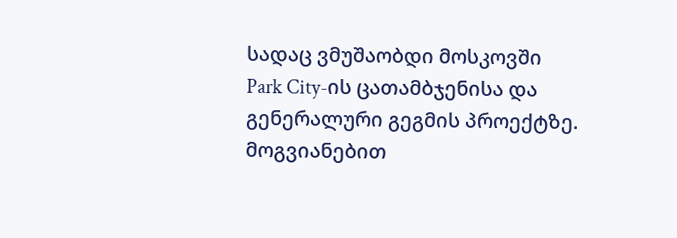სადაც ვმუშაობდი მოსკოვში Park City-ის ცათამბჯენისა და გენერალური გეგმის პროექტზე. მოგვიანებით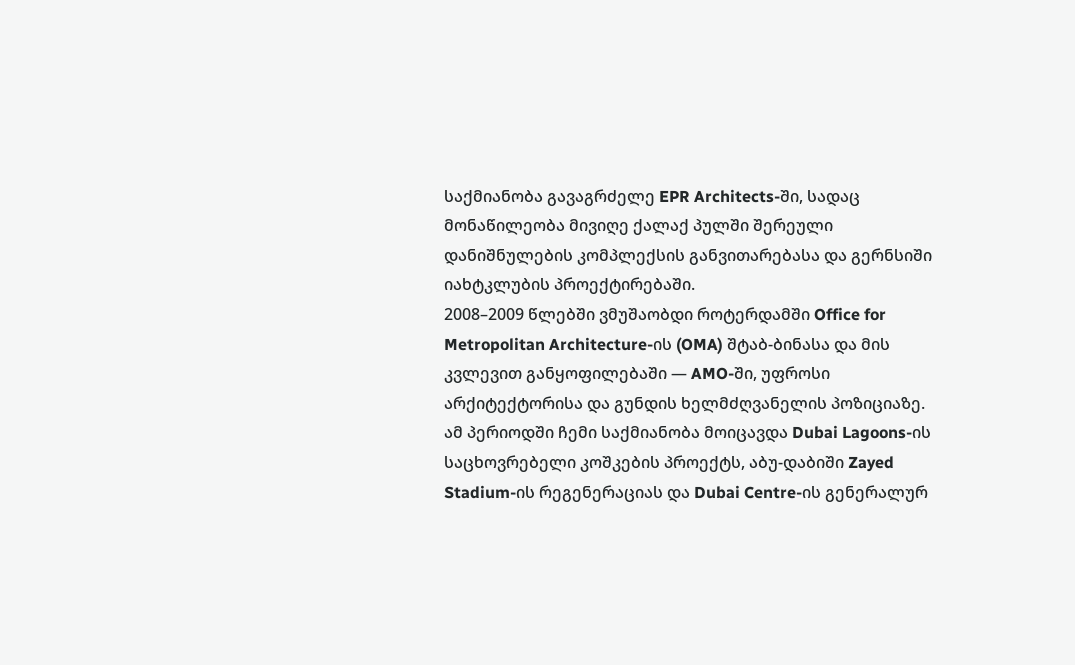საქმიანობა გავაგრძელე EPR Architects-ში, სადაც მონაწილეობა მივიღე ქალაქ პულში შერეული დანიშნულების კომპლექსის განვითარებასა და გერნსიში იახტკლუბის პროექტირებაში.
2008–2009 წლებში ვმუშაობდი როტერდამში Office for Metropolitan Architecture-ის (OMA) შტაბ-ბინასა და მის კვლევით განყოფილებაში — AMO-ში, უფროსი არქიტექტორისა და გუნდის ხელმძღვანელის პოზიციაზე. ამ პერიოდში ჩემი საქმიანობა მოიცავდა Dubai Lagoons-ის საცხოვრებელი კოშკების პროექტს, აბუ-დაბიში Zayed Stadium-ის რეგენერაციას და Dubai Centre-ის გენერალურ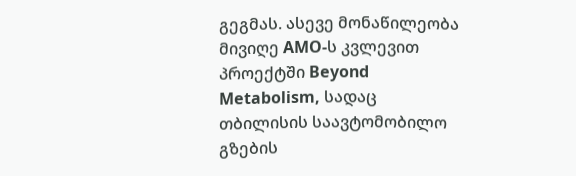გეგმას. ასევე მონაწილეობა მივიღე AMO-ს კვლევით პროექტში Beyond Metabolism, სადაც თბილისის საავტომობილო გზების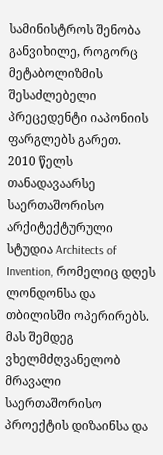სამინისტროს შენობა განვიხილე, როგორც მეტაბოლიზმის შესაძლებელი პრეცედენტი იაპონიის ფარგლებს გარეთ.
2010 წელს თანადავაარსე საერთაშორისო არქიტექტურული სტუდია Architects of Invention, რომელიც დღეს ლონდონსა და თბილისში ოპერირებს. მას შემდეგ ვხელმძღვანელობ მრავალი საერთაშორისო პროექტის დიზაინსა და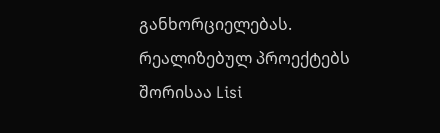განხორციელებას. რეალიზებულ პროექტებს შორისაა Lisi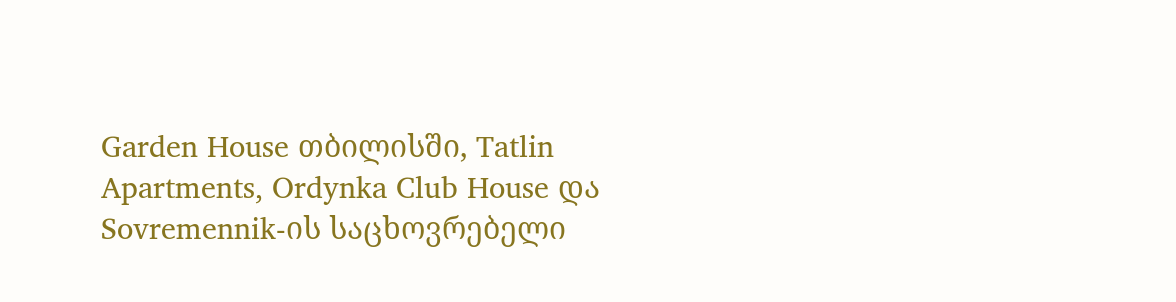Garden House თბილისში, Tatlin Apartments, Ordynka Club House და Sovremennik-ის საცხოვრებელი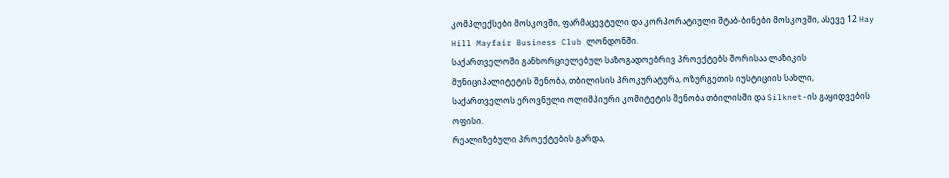კომპლექსები მოსკოვში, ფარმაცევტული და კორპორატიული შტაბ-ბინები მოსკოვში, ასევე 12 Hay Hill Mayfair Business Club ლონდონში.
საქართველოში განხორციელებულ საზოგადოებრივ პროექტებს შორისაა ლაზიკის მუნიციპალიტეტის შენობა, თბილისის პროკურატურა, ოზურგეთის იუსტიციის სახლი, საქართველოს ეროვნული ოლიმპიური კომიტეტის შენობა თბილისში და Silknet-ის გაყიდვების ოფისი.
რეალიზებული პროექტების გარდა,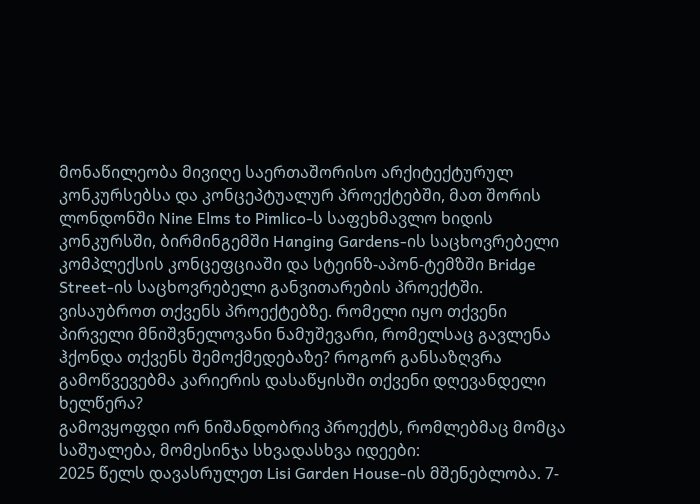მონაწილეობა მივიღე საერთაშორისო არქიტექტურულ კონკურსებსა და კონცეპტუალურ პროექტებში, მათ შორის ლონდონში Nine Elms to Pimlico-ს საფეხმავლო ხიდის კონკურსში, ბირმინგემში Hanging Gardens-ის საცხოვრებელი კომპლექსის კონცეფციაში და სტეინზ-აპონ-ტემზში Bridge Street-ის საცხოვრებელი განვითარების პროექტში.
ვისაუბროთ თქვენს პროექტებზე. რომელი იყო თქვენი პირველი მნიშვნელოვანი ნამუშევარი, რომელსაც გავლენა ჰქონდა თქვენს შემოქმედებაზე? როგორ განსაზღვრა გამოწვევებმა კარიერის დასაწყისში თქვენი დღევანდელი ხელწერა?
გამოვყოფდი ორ ნიშანდობრივ პროექტს, რომლებმაც მომცა საშუალება, მომესინჯა სხვადასხვა იდეები:
2025 წელს დავასრულეთ Lisi Garden House-ის მშენებლობა. 7-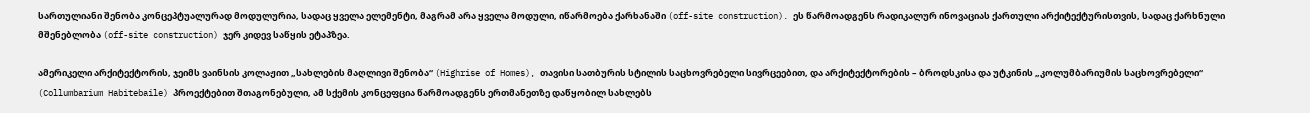სართულიანი შენობა კონცეპტუალურად მოდულურია, სადაც ყველა ელემენტი, მაგრამ არა ყველა მოდული, იწარმოება ქარხანაში (off-site construction). ეს წარმოადგენს რადიკალურ ინოვაციას ქართული არქიტექტურისთვის, სადაც ქარხნული მშენებლობა (off-site construction) ჯერ კიდევ საწყის ეტაპზეა.

ამერიკელი არქიტექტორის, ჯეიმს ვაინსის კოლაჟით „სახლების მაღლივი შენობა“ (Highrise of Homes), თავისი სათბურის სტილის საცხოვრებელი სივრცეებით, და არქიტექტორების – ბროდსკისა და უტკინის „კოლუმბარიუმის საცხოვრებელი“ (Collumbarium Habitebaile) პროექტებით შთაგონებული, ამ სქემის კონცეფცია წარმოადგენს ერთმანეთზე დაწყობილ სახლებს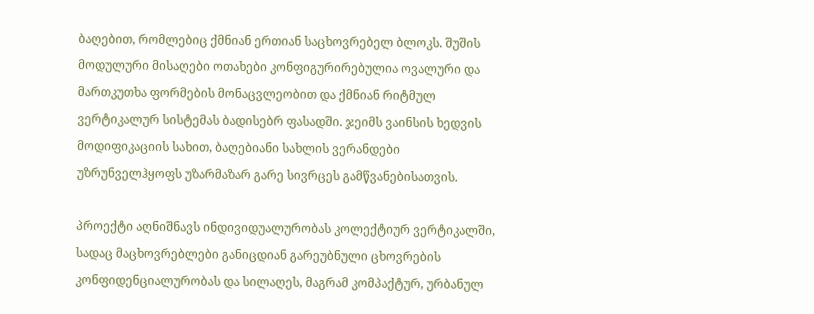ბაღებით, რომლებიც ქმნიან ერთიან საცხოვრებელ ბლოკს. შუშის მოდულური მისაღები ოთახები კონფიგურირებულია ოვალური და მართკუთხა ფორმების მონაცვლეობით და ქმნიან რიტმულ ვერტიკალურ სისტემას ბადისებრ ფასადში. ჯეიმს ვაინსის ხედვის მოდიფიკაციის სახით, ბაღებიანი სახლის ვერანდები უზრუნველჰყოფს უზარმაზარ გარე სივრცეს გამწვანებისათვის.

პროექტი აღნიშნავს ინდივიდუალურობას კოლექტიურ ვერტიკალში, სადაც მაცხოვრებლები განიცდიან გარეუბნული ცხოვრების კონფიდენციალურობას და სილაღეს, მაგრამ კომპაქტურ, ურბანულ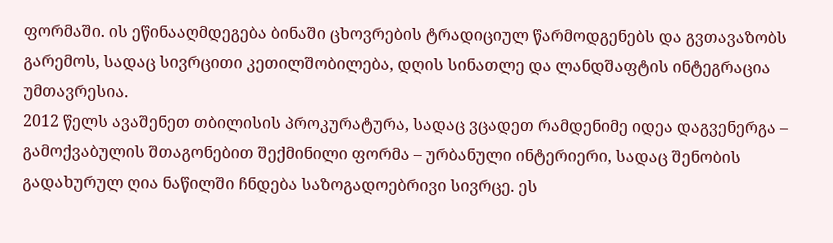ფორმაში. ის ეწინააღმდეგება ბინაში ცხოვრების ტრადიციულ წარმოდგენებს და გვთავაზობს გარემოს, სადაც სივრცითი კეთილშობილება, დღის სინათლე და ლანდშაფტის ინტეგრაცია უმთავრესია.
2012 წელს ავაშენეთ თბილისის პროკურატურა, სადაც ვცადეთ რამდენიმე იდეა დაგვენერგა – გამოქვაბულის შთაგონებით შექმინილი ფორმა – ურბანული ინტერიერი, სადაც შენობის გადახურულ ღია ნაწილში ჩნდება საზოგადოებრივი სივრცე. ეს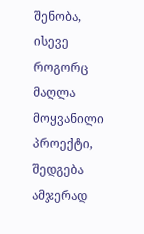შენობა, ისევე როგორც მაღლა მოყვანილი პროექტი, შედგება ამჯერად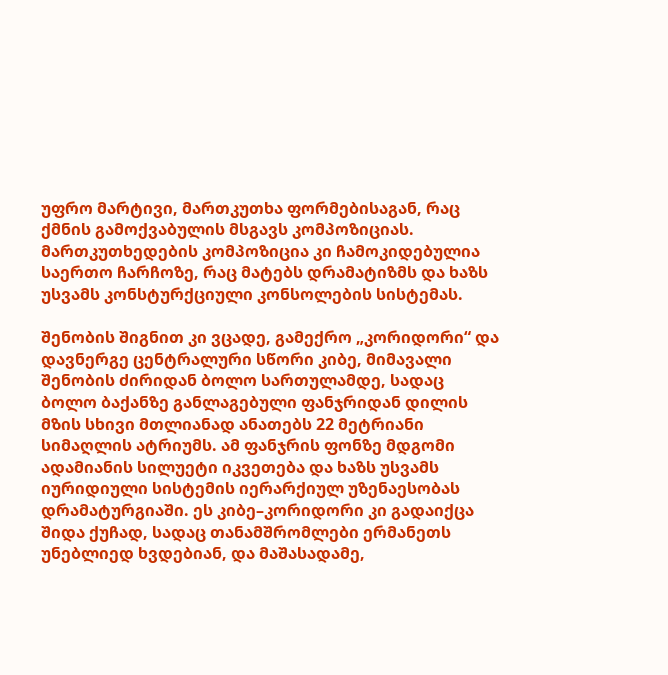უფრო მარტივი, მართკუთხა ფორმებისაგან, რაც ქმნის გამოქვაბულის მსგავს კომპოზიციას. მართკუთხედების კომპოზიცია კი ჩამოკიდებულია საერთო ჩარჩოზე, რაც მატებს დრამატიზმს და ხაზს უსვამს კონსტურქციული კონსოლების სისტემას.

შენობის შიგნით კი ვცადე, გამექრო „კორიდორი“ და დავნერგე ცენტრალური სწორი კიბე, მიმავალი შენობის ძირიდან ბოლო სართულამდე, სადაც ბოლო ბაქანზე განლაგებული ფანჯრიდან დილის მზის სხივი მთლიანად ანათებს 22 მეტრიანი სიმაღლის ატრიუმს. ამ ფანჯრის ფონზე მდგომი ადამიანის სილუეტი იკვეთება და ხაზს უსვამს იურიდიული სისტემის იერარქიულ უზენაესობას დრამატურგიაში. ეს კიბე–კორიდორი კი გადაიქცა შიდა ქუჩად, სადაც თანამშრომლები ერმანეთს უნებლიედ ხვდებიან, და მაშასადამე,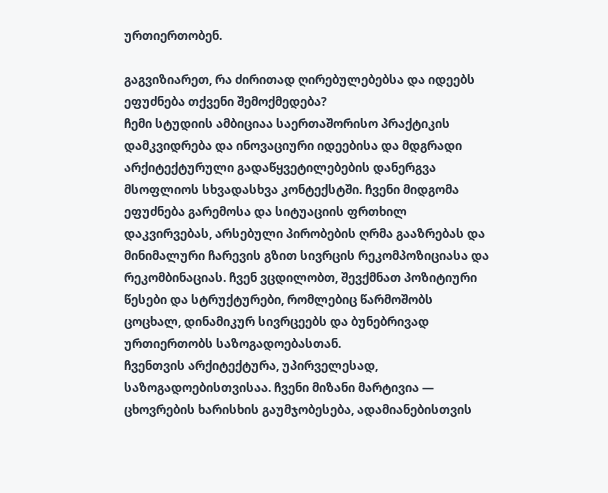ურთიერთობენ.

გაგვიზიარეთ, რა ძირითად ღირებულებებსა და იდეებს ეფუძნება თქვენი შემოქმედება?
ჩემი სტუდიის ამბიციაა საერთაშორისო პრაქტიკის დამკვიდრება და ინოვაციური იდეებისა და მდგრადი არქიტექტურული გადაწყვეტილებების დანერგვა მსოფლიოს სხვადასხვა კონტექსტში. ჩვენი მიდგომა ეფუძნება გარემოსა და სიტუაციის ფრთხილ დაკვირვებას, არსებული პირობების ღრმა გააზრებას და მინიმალური ჩარევის გზით სივრცის რეკომპოზიციასა და რეკომბინაციას. ჩვენ ვცდილობთ, შევქმნათ პოზიტიური წესები და სტრუქტურები, რომლებიც წარმოშობს ცოცხალ, დინამიკურ სივრცეებს და ბუნებრივად ურთიერთობს საზოგადოებასთან.
ჩვენთვის არქიტექტურა, უპირველესად, საზოგადოებისთვისაა. ჩვენი მიზანი მარტივია — ცხოვრების ხარისხის გაუმჯობესება, ადამიანებისთვის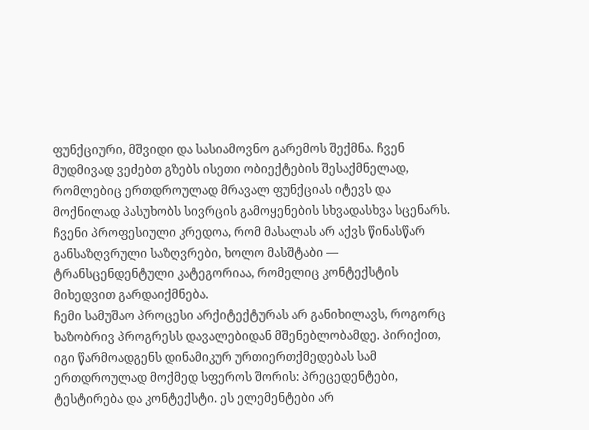ფუნქციური, მშვიდი და სასიამოვნო გარემოს შექმნა. ჩვენ მუდმივად ვეძებთ გზებს ისეთი ობიექტების შესაქმნელად, რომლებიც ერთდროულად მრავალ ფუნქციას იტევს და მოქნილად პასუხობს სივრცის გამოყენების სხვადასხვა სცენარს. ჩვენი პროფესიული კრედოა, რომ მასალას არ აქვს წინასწარ განსაზღვრული საზღვრები, ხოლო მასშტაბი — ტრანსცენდენტული კატეგორიაა, რომელიც კონტექსტის მიხედვით გარდაიქმნება.
ჩემი სამუშაო პროცესი არქიტექტურას არ განიხილავს, როგორც ხაზობრივ პროგრესს დავალებიდან მშენებლობამდე. პირიქით, იგი წარმოადგენს დინამიკურ ურთიერთქმედებას სამ ერთდროულად მოქმედ სფეროს შორის: პრეცედენტები, ტესტირება და კონტექსტი. ეს ელემენტები არ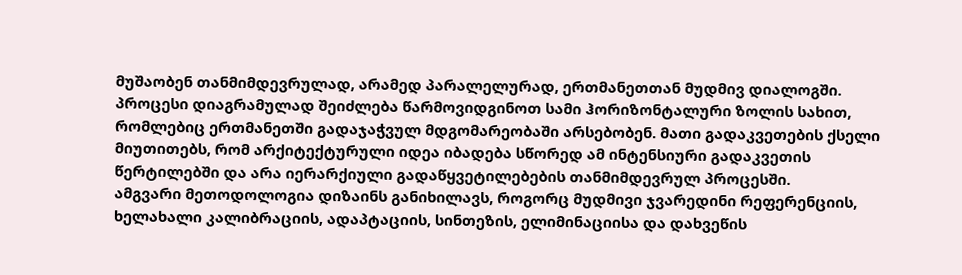მუშაობენ თანმიმდევრულად, არამედ პარალელურად, ერთმანეთთან მუდმივ დიალოგში.
პროცესი დიაგრამულად შეიძლება წარმოვიდგინოთ სამი ჰორიზონტალური ზოლის სახით, რომლებიც ერთმანეთში გადაჯაჭვულ მდგომარეობაში არსებობენ. მათი გადაკვეთების ქსელი მიუთითებს, რომ არქიტექტურული იდეა იბადება სწორედ ამ ინტენსიური გადაკვეთის წერტილებში და არა იერარქიული გადაწყვეტილებების თანმიმდევრულ პროცესში.
ამგვარი მეთოდოლოგია დიზაინს განიხილავს, როგორც მუდმივი ჯვარედინი რეფერენციის, ხელახალი კალიბრაციის, ადაპტაციის, სინთეზის, ელიმინაციისა და დახვეწის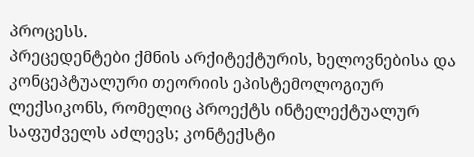პროცესს.
პრეცედენტები ქმნის არქიტექტურის, ხელოვნებისა და კონცეპტუალური თეორიის ეპისტემოლოგიურ ლექსიკონს, რომელიც პროექტს ინტელექტუალურ საფუძველს აძლევს; კონტექსტი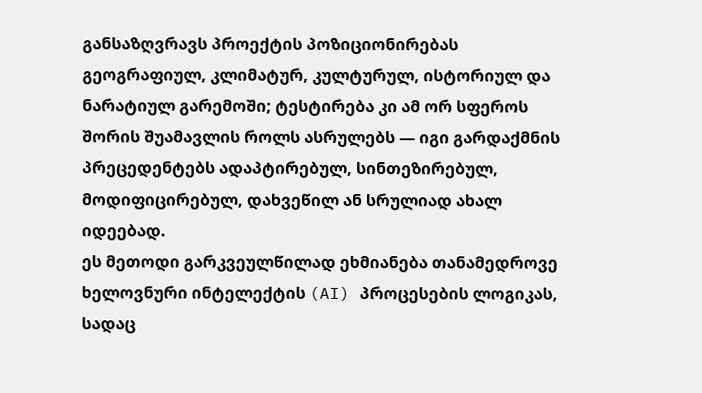განსაზღვრავს პროექტის პოზიციონირებას გეოგრაფიულ, კლიმატურ, კულტურულ, ისტორიულ და ნარატიულ გარემოში; ტესტირება კი ამ ორ სფეროს შორის შუამავლის როლს ასრულებს — იგი გარდაქმნის პრეცედენტებს ადაპტირებულ, სინთეზირებულ, მოდიფიცირებულ, დახვეწილ ან სრულიად ახალ იდეებად.
ეს მეთოდი გარკვეულწილად ეხმიანება თანამედროვე ხელოვნური ინტელექტის (AI) პროცესების ლოგიკას, სადაც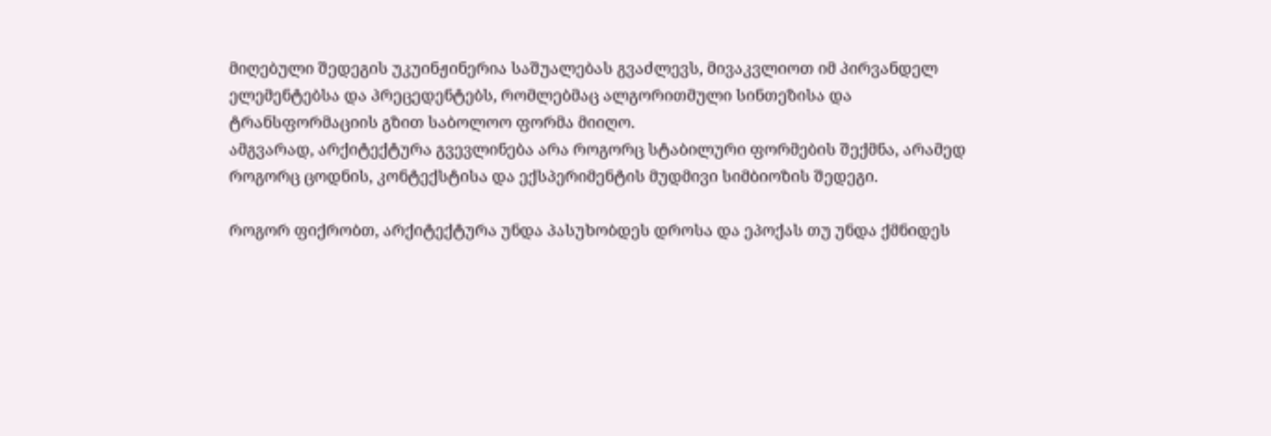მიღებული შედეგის უკუინჟინერია საშუალებას გვაძლევს, მივაკვლიოთ იმ პირვანდელ ელემენტებსა და პრეცედენტებს, რომლებმაც ალგორითმული სინთეზისა და ტრანსფორმაციის გზით საბოლოო ფორმა მიიღო.
ამგვარად, არქიტექტურა გვევლინება არა როგორც სტაბილური ფორმების შექმნა, არამედ როგორც ცოდნის, კონტექსტისა და ექსპერიმენტის მუდმივი სიმბიოზის შედეგი.

როგორ ფიქრობთ, არქიტექტურა უნდა პასუხობდეს დროსა და ეპოქას თუ უნდა ქმნიდეს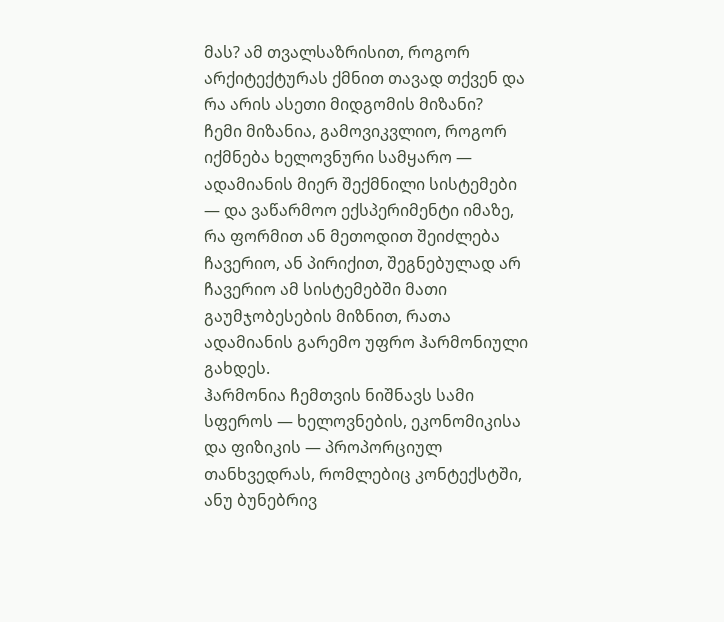მას? ამ თვალსაზრისით, როგორ არქიტექტურას ქმნით თავად თქვენ და რა არის ასეთი მიდგომის მიზანი?
ჩემი მიზანია, გამოვიკვლიო, როგორ იქმნება ხელოვნური სამყარო — ადამიანის მიერ შექმნილი სისტემები — და ვაწარმოო ექსპერიმენტი იმაზე, რა ფორმით ან მეთოდით შეიძლება ჩავერიო, ან პირიქით, შეგნებულად არ ჩავერიო ამ სისტემებში მათი გაუმჯობესების მიზნით, რათა ადამიანის გარემო უფრო ჰარმონიული გახდეს.
ჰარმონია ჩემთვის ნიშნავს სამი სფეროს — ხელოვნების, ეკონომიკისა და ფიზიკის — პროპორციულ თანხვედრას, რომლებიც კონტექსტში, ანუ ბუნებრივ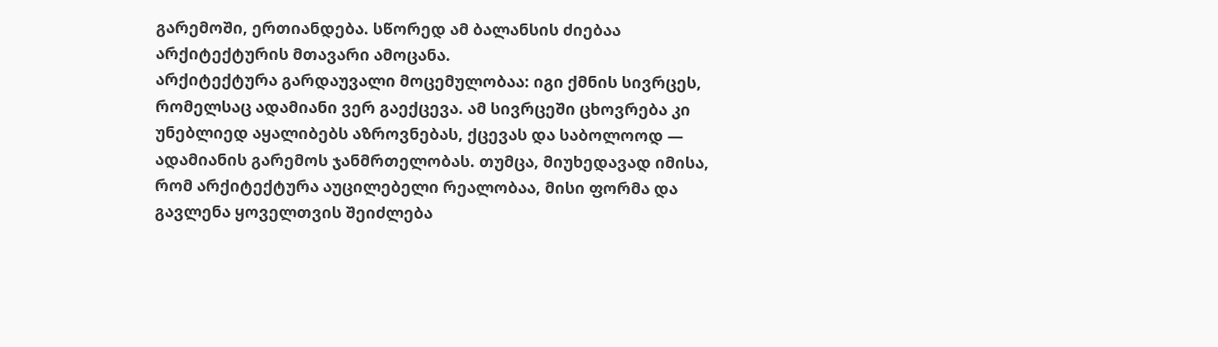გარემოში, ერთიანდება. სწორედ ამ ბალანსის ძიებაა არქიტექტურის მთავარი ამოცანა.
არქიტექტურა გარდაუვალი მოცემულობაა: იგი ქმნის სივრცეს, რომელსაც ადამიანი ვერ გაექცევა. ამ სივრცეში ცხოვრება კი უნებლიედ აყალიბებს აზროვნებას, ქცევას და საბოლოოდ — ადამიანის გარემოს ჯანმრთელობას. თუმცა, მიუხედავად იმისა, რომ არქიტექტურა აუცილებელი რეალობაა, მისი ფორმა და გავლენა ყოველთვის შეიძლება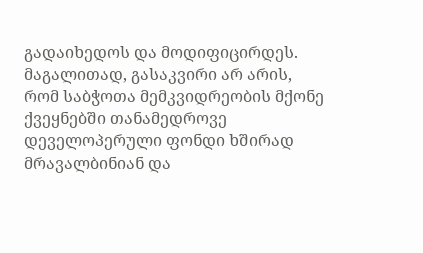გადაიხედოს და მოდიფიცირდეს.
მაგალითად, გასაკვირი არ არის, რომ საბჭოთა მემკვიდრეობის მქონე ქვეყნებში თანამედროვე დეველოპერული ფონდი ხშირად მრავალბინიან და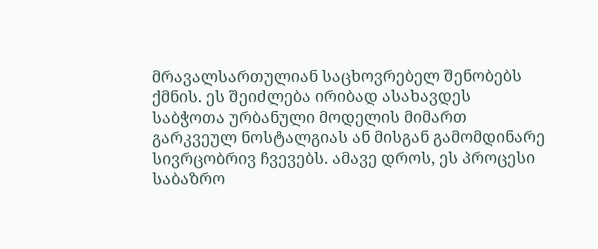მრავალსართულიან საცხოვრებელ შენობებს ქმნის. ეს შეიძლება ირიბად ასახავდეს საბჭოთა ურბანული მოდელის მიმართ გარკვეულ ნოსტალგიას ან მისგან გამომდინარე სივრცობრივ ჩვევებს. ამავე დროს, ეს პროცესი საბაზრო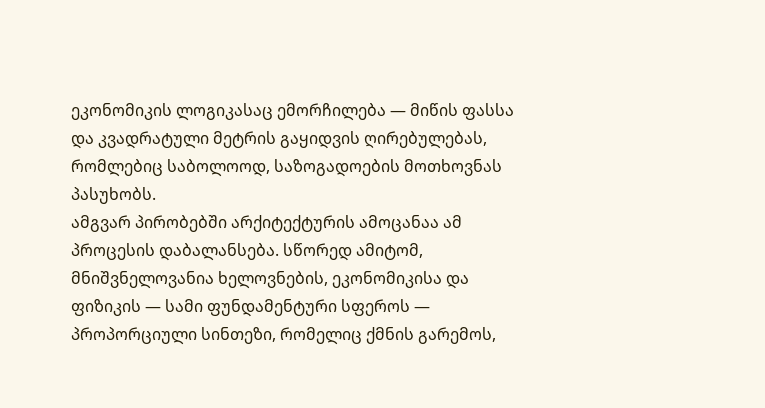ეკონომიკის ლოგიკასაც ემორჩილება — მიწის ფასსა და კვადრატული მეტრის გაყიდვის ღირებულებას, რომლებიც საბოლოოდ, საზოგადოების მოთხოვნას პასუხობს.
ამგვარ პირობებში არქიტექტურის ამოცანაა ამ პროცესის დაბალანსება. სწორედ ამიტომ, მნიშვნელოვანია ხელოვნების, ეკონომიკისა და ფიზიკის — სამი ფუნდამენტური სფეროს — პროპორციული სინთეზი, რომელიც ქმნის გარემოს,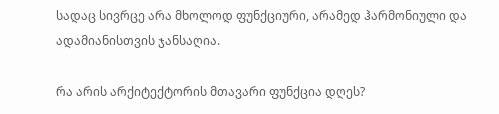სადაც სივრცე არა მხოლოდ ფუნქციური, არამედ ჰარმონიული და ადამიანისთვის ჯანსაღია.

რა არის არქიტექტორის მთავარი ფუნქცია დღეს?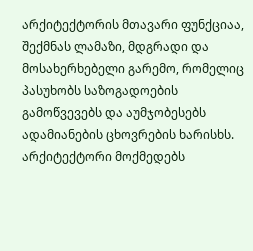არქიტექტორის მთავარი ფუნქციაა, შექმნას ლამაზი, მდგრადი და მოსახერხებელი გარემო, რომელიც პასუხობს საზოგადოების გამოწვევებს და აუმჯობესებს ადამიანების ცხოვრების ხარისხს.
არქიტექტორი მოქმედებს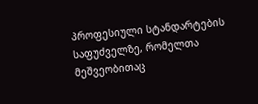პროფესიული სტანდარტების საფუძველზე, რომელთა მეშვეობითაც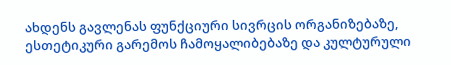ახდენს გავლენას ფუნქციური სივრცის ორგანიზებაზე, ესთეტიკური გარემოს ჩამოყალიბებაზე და კულტურული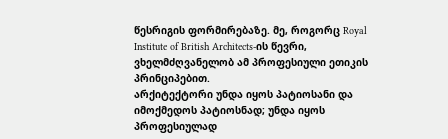წესრიგის ფორმირებაზე. მე, როგორც Royal Institute of British Architects-ის წევრი, ვხელმძღვანელობ ამ პროფესიული ეთიკის პრინციპებით.
არქიტექტორი უნდა იყოს პატიოსანი და იმოქმედოს პატიოსნად; უნდა იყოს პროფესიულად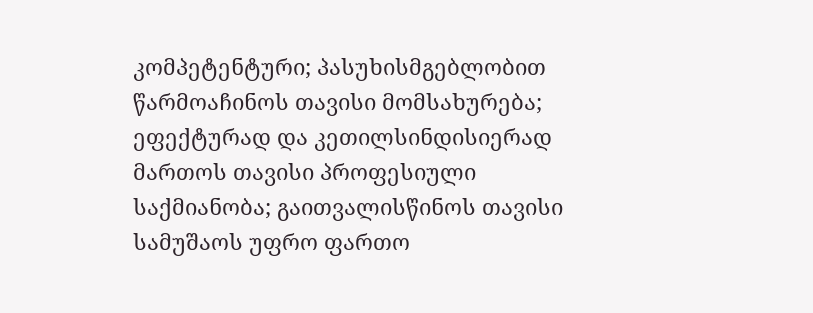კომპეტენტური; პასუხისმგებლობით წარმოაჩინოს თავისი მომსახურება; ეფექტურად და კეთილსინდისიერად მართოს თავისი პროფესიული საქმიანობა; გაითვალისწინოს თავისი სამუშაოს უფრო ფართო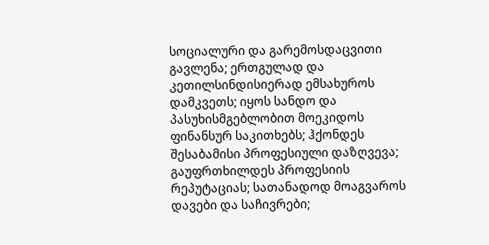სოციალური და გარემოსდაცვითი გავლენა; ერთგულად და კეთილსინდისიერად ემსახუროს დამკვეთს; იყოს სანდო და პასუხისმგებლობით მოეკიდოს ფინანსურ საკითხებს; ჰქონდეს შესაბამისი პროფესიული დაზღვევა; გაუფრთხილდეს პროფესიის რეპუტაციას; სათანადოდ მოაგვაროს დავები და საჩივრები;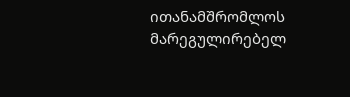ითანამშრომლოს მარეგულირებელ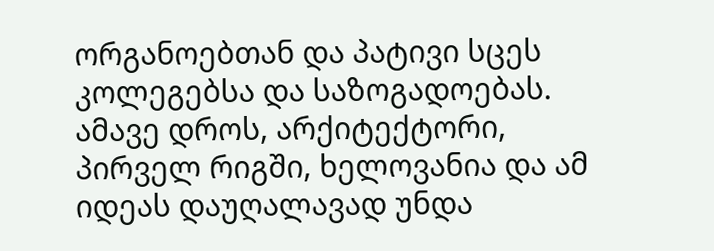ორგანოებთან და პატივი სცეს კოლეგებსა და საზოგადოებას.
ამავე დროს, არქიტექტორი, პირველ რიგში, ხელოვანია და ამ იდეას დაუღალავად უნდა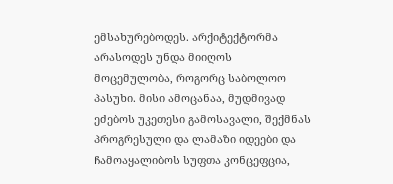ემსახურებოდეს. არქიტექტორმა არასოდეს უნდა მიიღოს მოცემულობა, როგორც საბოლოო პასუხი. მისი ამოცანაა, მუდმივად ეძებოს უკეთესი გამოსავალი, შექმნას პროგრესული და ლამაზი იდეები და ჩამოაყალიბოს სუფთა კონცეფცია,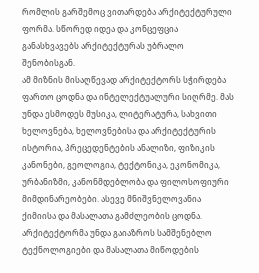რომლის გარშემოც ვითარდება არქიტექტურული ფორმა. სწორედ იდეა და კონცეფცია განასხვავებს არქიტექტურას უბრალო შენობისგან.
ამ მიზნის მისაღწევად არქიტექტორს სჭირდება ფართო ცოდნა და ინტელექტუალური სიღრმე. მას უნდა ესმოდეს მუსიკა, ლიტერატურა, სახვითი ხელოვნება, ხელოვნებისა და არქიტექტურის ისტორია, პრეცედენტების ანალიზი, ფიზიკის კანონები, გეოლოგია, ტექტონიკა, ეკონომიკა, ურბანიზმი, კანონმდებლობა და ფილოსოფიური მიმდინარეობები. ასევე მნიშვნელოვანია ქიმიისა და მასალათა გამძლეობის ცოდნა.
არქიტექტორმა უნდა გაიაზროს სამშენებლო ტექნოლოგიები და მასალათა მიწოდების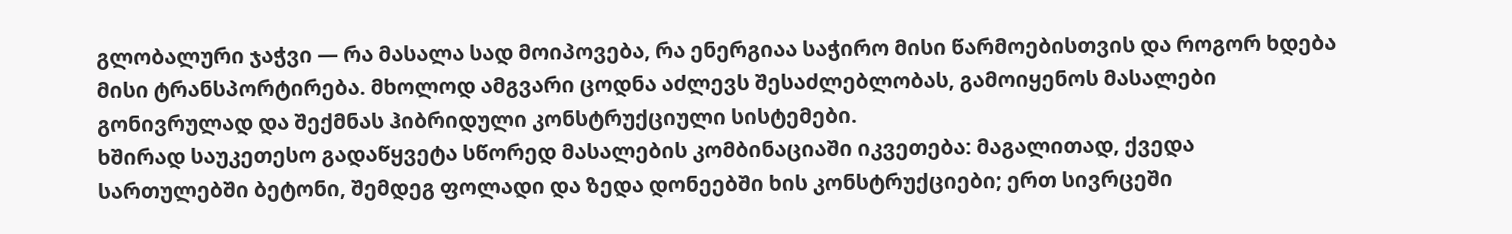გლობალური ჯაჭვი — რა მასალა სად მოიპოვება, რა ენერგიაა საჭირო მისი წარმოებისთვის და როგორ ხდება მისი ტრანსპორტირება. მხოლოდ ამგვარი ცოდნა აძლევს შესაძლებლობას, გამოიყენოს მასალები გონივრულად და შექმნას ჰიბრიდული კონსტრუქციული სისტემები.
ხშირად საუკეთესო გადაწყვეტა სწორედ მასალების კომბინაციაში იკვეთება: მაგალითად, ქვედა სართულებში ბეტონი, შემდეგ ფოლადი და ზედა დონეებში ხის კონსტრუქციები; ერთ სივრცეში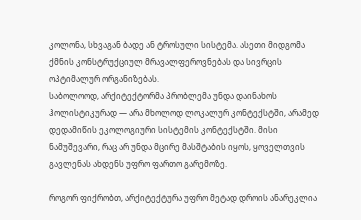კოლონა, სხვაგან ბადე ან ტროსული სისტემა. ასეთი მიდგომა ქმნის კონსტრუქციულ მრავალფეროვნებას და სივრცის ოპტიმალურ ორგანიზებას.
საბოლოოდ, არქიტექტორმა პრობლემა უნდა დაინახოს ჰოლისტიკურად — არა მხოლოდ ლოკალურ კონტექსტში, არამედ დედამიწის ეკოლოგიური სისტემის კონტექსტში. მისი ნამუშევარი, რაც არ უნდა მცირე მასშტაბის იყოს, ყოველთვის გავლენას ახდენს უფრო ფართო გარემოზე.

როგორ ფიქრობთ, არქიტექტურა უფრო მეტად დროის ანარეკლია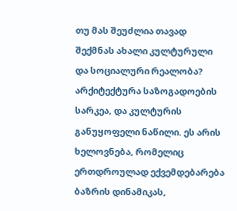თუ მას შეუძლია თავად შექმნას ახალი კულტურული და სოციალური რეალობა?
არქიტექტურა საზოგადოების სარკეა, და კულტურის განუყოფელი ნაწილი. ეს არის ხელოვნება, რომელიც ერთდროულად ექვემდებარება ბაზრის დინამიკას,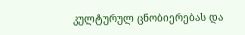კულტურულ ცნობიერებას და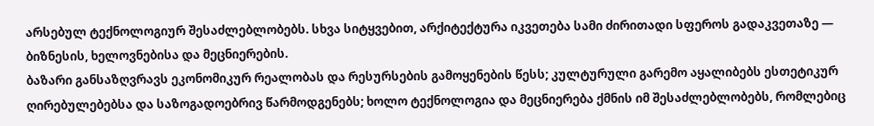არსებულ ტექნოლოგიურ შესაძლებლობებს. სხვა სიტყვებით, არქიტექტურა იკვეთება სამი ძირითადი სფეროს გადაკვეთაზე — ბიზნესის, ხელოვნებისა და მეცნიერების.
ბაზარი განსაზღვრავს ეკონომიკურ რეალობას და რესურსების გამოყენების წესს; კულტურული გარემო აყალიბებს ესთეტიკურ ღირებულებებსა და საზოგადოებრივ წარმოდგენებს; ხოლო ტექნოლოგია და მეცნიერება ქმნის იმ შესაძლებლობებს, რომლებიც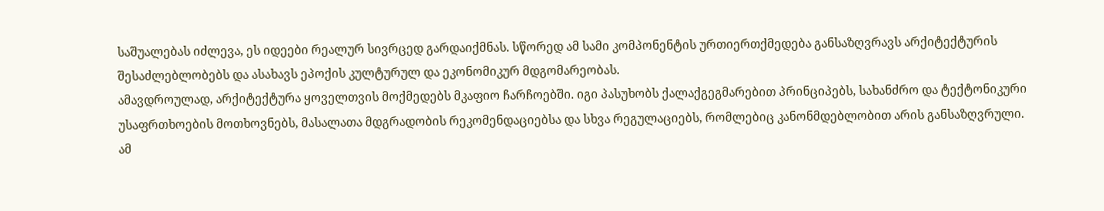საშუალებას იძლევა, ეს იდეები რეალურ სივრცედ გარდაიქმნას. სწორედ ამ სამი კომპონენტის ურთიერთქმედება განსაზღვრავს არქიტექტურის შესაძლებლობებს და ასახავს ეპოქის კულტურულ და ეკონომიკურ მდგომარეობას.
ამავდროულად, არქიტექტურა ყოველთვის მოქმედებს მკაფიო ჩარჩოებში. იგი პასუხობს ქალაქგეგმარებით პრინციპებს, სახანძრო და ტექტონიკური უსაფრთხოების მოთხოვნებს, მასალათა მდგრადობის რეკომენდაციებსა და სხვა რეგულაციებს, რომლებიც კანონმდებლობით არის განსაზღვრული.
ამ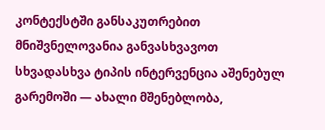კონტექსტში განსაკუთრებით მნიშვნელოვანია განვასხვავოთ სხვადასხვა ტიპის ინტერვენცია აშენებულ გარემოში — ახალი მშენებლობა,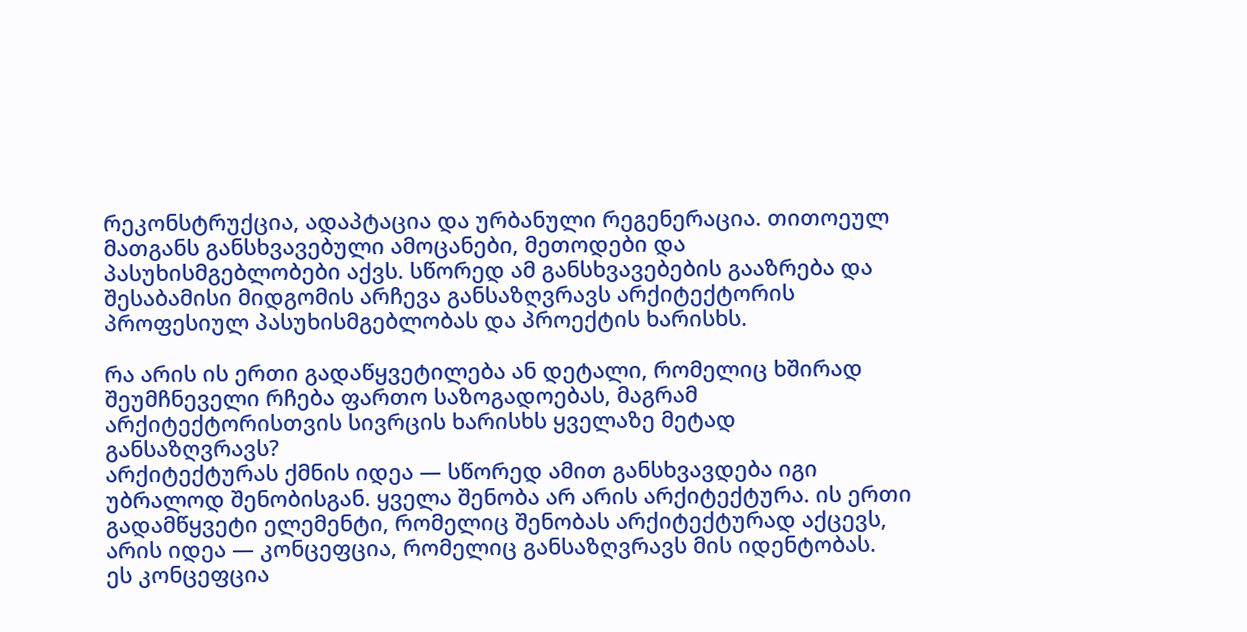რეკონსტრუქცია, ადაპტაცია და ურბანული რეგენერაცია. თითოეულ მათგანს განსხვავებული ამოცანები, მეთოდები და პასუხისმგებლობები აქვს. სწორედ ამ განსხვავებების გააზრება და შესაბამისი მიდგომის არჩევა განსაზღვრავს არქიტექტორის პროფესიულ პასუხისმგებლობას და პროექტის ხარისხს.

რა არის ის ერთი გადაწყვეტილება ან დეტალი, რომელიც ხშირად შეუმჩნეველი რჩება ფართო საზოგადოებას, მაგრამ არქიტექტორისთვის სივრცის ხარისხს ყველაზე მეტად განსაზღვრავს?
არქიტექტურას ქმნის იდეა — სწორედ ამით განსხვავდება იგი უბრალოდ შენობისგან. ყველა შენობა არ არის არქიტექტურა. ის ერთი გადამწყვეტი ელემენტი, რომელიც შენობას არქიტექტურად აქცევს, არის იდეა — კონცეფცია, რომელიც განსაზღვრავს მის იდენტობას.
ეს კონცეფცია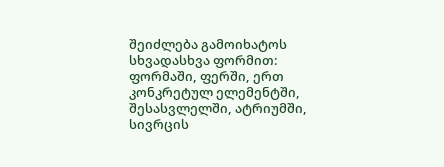შეიძლება გამოიხატოს სხვადასხვა ფორმით: ფორმაში, ფერში, ერთ კონკრეტულ ელემენტში, შესასვლელში, ატრიუმში, სივრცის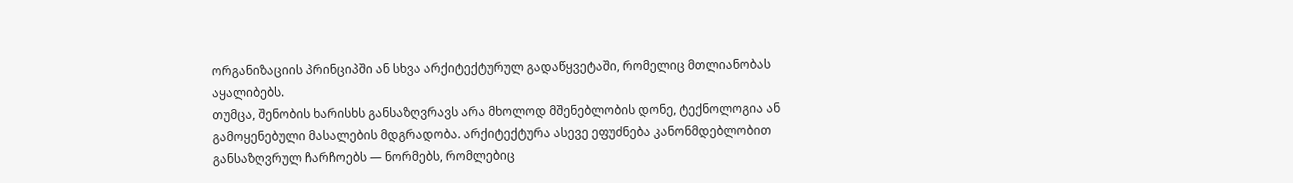ორგანიზაციის პრინციპში ან სხვა არქიტექტურულ გადაწყვეტაში, რომელიც მთლიანობას აყალიბებს.
თუმცა, შენობის ხარისხს განსაზღვრავს არა მხოლოდ მშენებლობის დონე, ტექნოლოგია ან გამოყენებული მასალების მდგრადობა. არქიტექტურა ასევე ეფუძნება კანონმდებლობით განსაზღვრულ ჩარჩოებს — ნორმებს, რომლებიც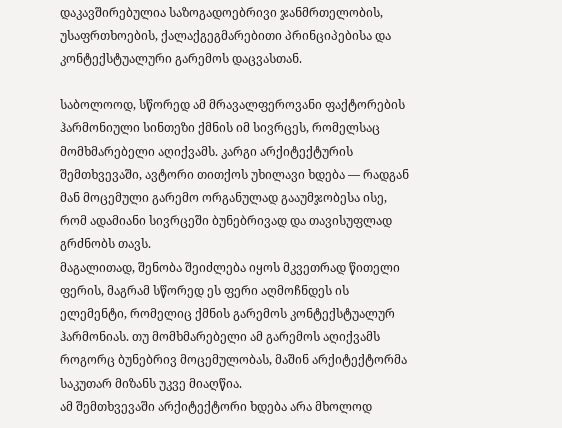დაკავშირებულია საზოგადოებრივი ჯანმრთელობის, უსაფრთხოების, ქალაქგეგმარებითი პრინციპებისა და კონტექსტუალური გარემოს დაცვასთან.

საბოლოოდ, სწორედ ამ მრავალფეროვანი ფაქტორების ჰარმონიული სინთეზი ქმნის იმ სივრცეს, რომელსაც მომხმარებელი აღიქვამს. კარგი არქიტექტურის შემთხვევაში, ავტორი თითქოს უხილავი ხდება — რადგან მან მოცემული გარემო ორგანულად გააუმჯობესა ისე, რომ ადამიანი სივრცეში ბუნებრივად და თავისუფლად გრძნობს თავს.
მაგალითად, შენობა შეიძლება იყოს მკვეთრად წითელი ფერის, მაგრამ სწორედ ეს ფერი აღმოჩნდეს ის ელემენტი, რომელიც ქმნის გარემოს კონტექსტუალურ ჰარმონიას. თუ მომხმარებელი ამ გარემოს აღიქვამს როგორც ბუნებრივ მოცემულობას, მაშინ არქიტექტორმა საკუთარ მიზანს უკვე მიაღწია.
ამ შემთხვევაში არქიტექტორი ხდება არა მხოლოდ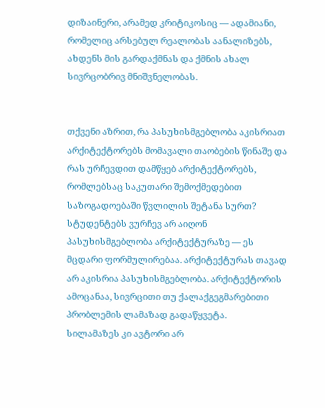დიზაინერი, არამედ კრიტიკოსიც — ადამიანი, რომელიც არსებულ რეალობას აანალიზებს, ახდენს მის გარდაქმნას და ქმნის ახალ სივრცობრივ მნიშვნელობას.


თქვენი აზრით, რა პასუხისმგებლობა აკისრიათ არქიტექტორებს მომავალი თაობების წინაშე და რას ურჩევდით დამწყებ არქიტექტორებს, რომლებსაც საკუთარი შემოქმედებით საზოგადოებაში წვლილის შეტანა სურთ?
სტუდენტებს ვურჩევ არ აიღონ პასუხისმგებლობა არქიტექტურაზე — ეს მცდარი ფორმულირებაა. არქიტექტურას თავად არ აკისრია პასუხისმგებლობა. არქიტექტორის ამოცანაა, სივრცითი თუ ქალაქგეგმარებითი პრობლემის ლამაზად გადაწყვეტა.
სილამაზეს კი ავტორი არ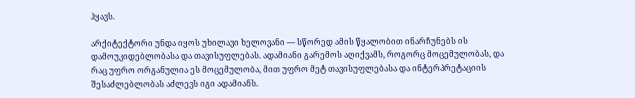ჰყავს.

არქიტექტორი უნდა იყოს უხილავი ხელოვანი — სწორედ ამის წყალობით ინარჩუნებს ის დამოუკიდებლობასა და თავისუფლებას. ადამიანი გარემოს აღიქვამს, როგორც მოცემულობას, და რაც უფრო ორგანულია ეს მოცემულობა, მით უფრო მეტ თავისუფლებასა და ინტერპრეტაციის შესაძლებლობას აძლევს იგი ადამიანს.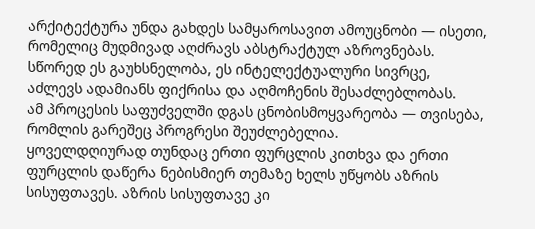არქიტექტურა უნდა გახდეს სამყაროსავით ამოუცნობი — ისეთი, რომელიც მუდმივად აღძრავს აბსტრაქტულ აზროვნებას. სწორედ ეს გაუხსნელობა, ეს ინტელექტუალური სივრცე, აძლევს ადამიანს ფიქრისა და აღმოჩენის შესაძლებლობას.
ამ პროცესის საფუძველში დგას ცნობისმოყვარეობა — თვისება, რომლის გარეშეც პროგრესი შეუძლებელია.
ყოველდღიურად თუნდაც ერთი ფურცლის კითხვა და ერთი ფურცლის დაწერა ნებისმიერ თემაზე ხელს უწყობს აზრის სისუფთავეს. აზრის სისუფთავე კი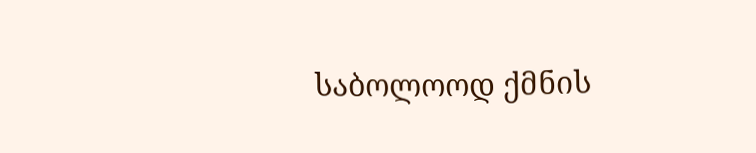საბოლოოდ ქმნის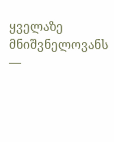ყველაზე მნიშვნელოვანს —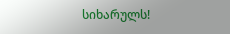სიხარულს!